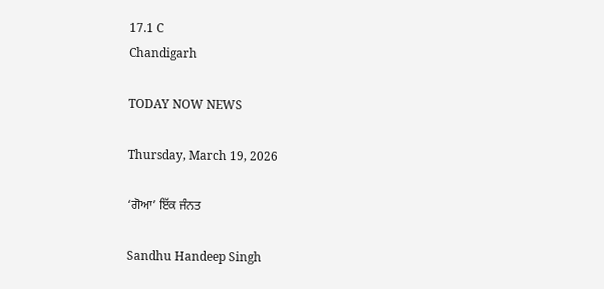17.1 C
Chandigarh

TODAY NOW NEWS

Thursday, March 19, 2026

‘ਗੋਆ’ ਇੱਕ ਜੰਨਤ

Sandhu Handeep Singh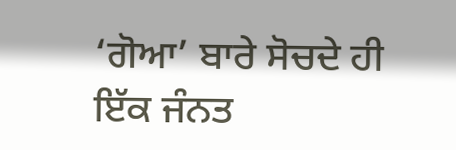‘ਗੋਆ’ ਬਾਰੇ ਸੋਚਦੇ ਹੀ ਇੱਕ ਜੰਨਤ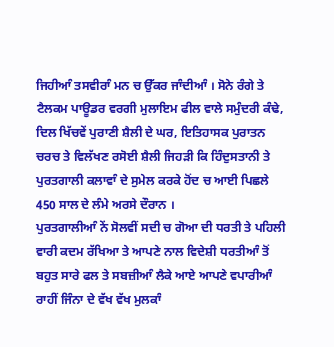ਜਿਹੀਆੰ ਤਸਵੀਰਾੰ ਮਨ ਚ ਉੱਕਰ ਜਾੰਦੀਆੰ । ਸੋਨੇ ਰੰਗੇ ਤੇ ਟੈਲਕਮ ਪਾਊਡਰ ਵਰਗੀ ਮੁਲਾਇਮ ਫੀਲ ਵਾਲੇ ਸਮੁੰਦਰੀ ਕੰਢੇ, ਦਿਲ ਖਿੱਚਵੇਂ ਪੁਰਾਣੀ ਸ਼ੈਲੀ ਦੇ ਘਰ, ਇਤਿਹਾਸਕ ਪੁਰਾਤਨ ਚਰਚ ਤੇ ਵਿਲੱਖਣ ਰਸੋਈ ਸ਼ੈਲੀ ਜਿਹੜੀ ਕਿ ਹਿੰਦੁਸਤਾਨੀ ਤੇ ਪੁਰਤਗਾਲੀ ਕਲਾਵਾੰ ਦੇ ਸੁਮੇਲ ਕਰਕੇ ਹੋਂਦ ਚ ਆਈ ਪਿਛਲੇ 450 ਸਾਲ ਦੇ ਲੰਮੇ ਅਰਸੇ ਦੌਰਾਨ ।
ਪੁਰਤਗਾਲੀਆੰ ਨੇਂ ਸੋਲਵੀਂ ਸਦੀ ਚ ਗੋਆ ਦੀ ਧਰਤੀ ਤੇ ਪਹਿਲੀ ਵਾਰੀ ਕਦਮ ਰੱਖਿਆ ਤੇ ਆਪਣੇ ਨਾਲ ਵਿਦੇਸ਼ੀ ਧਰਤੀਆੰ ਤੋਂ ਬਹੁਤ ਸਾਰੇ ਫਲ ਤੇ ਸਬਜ਼ੀਆੰ ਲੈਕੇ ਆਏ ਆਪਣੇ ਵਪਾਰੀਆੰ ਰਾਹੀਂ ਜਿੰਨਾ ਦੇ ਵੱਖ ਵੱਖ ਮੁਲਕਾੰ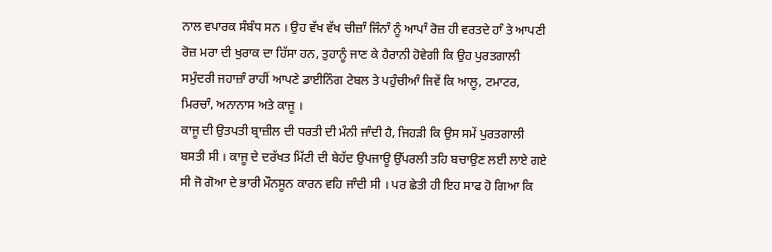ਨਾਲ ਵਪਾਰਕ ਸੰਬੰਧ ਸਨ । ਉਹ ਵੱਖ ਵੱਖ ਚੀਜ਼ਾੰ ਜਿੰਨਾੰ ਨੂੰ ਆਪਾੰ ਰੋਜ਼ ਹੀ ਵਰਤਦੇ ਹਾੰ ਤੇ ਆਪਣੀ ਰੋਜ਼ ਮਰਾ ਦੀ ਖੁਰਾਕ ਦਾ ਹਿੱਸਾ ਹਨ, ਤੁਹਾਨੂੰ ਜਾਣ ਕੇ ਹੈਰਾਨੀ ਹੋਵੇਗੀ ਕਿ ਉਹ ਪੁਰਤਗਾਲੀ ਸਮੁੰਦਰੀ ਜਹਾਜ਼ਾੰ ਰਾਹੀਂ ਆਪਣੇ ਡਾਈਨਿੰਗ ਟੇਬਲ ਤੇ ਪਹੁੰਚੀਆੰ ਜਿਵੇਂ ਕਿ ਆਲੂ, ਟਮਾਟਰ, ਮਿਰਚਾੰ, ਅਨਾਨਾਸ ਅਤੇ ਕਾਜੂ ।
ਕਾਜੂ ਦੀ ਉਤਪਤੀ ਬ੍ਰਾਜ਼ੀਲ ਦੀ ਧਰਤੀ ਦੀ ਮੰਨੀ ਜਾੰਦੀ ਹੈ, ਜਿਹੜੀ ਕਿ ਉਸ ਸਮੇਂ ਪੁਰਤਗਾਲੀ ਬਸਤੀ ਸੀ । ਕਾਜੂ ਦੇ ਦਰੱਖਤ ਮਿੱਟੀ ਦੀ ਬੇਹੱਦ ਉਪਜਾਊ ਉੱਪਰਲੀ ਤਹਿ ਬਚਾਉਣ ਲਈ ਲਾਏ ਗਏ ਸੀ ਜੋ ਗੋਆ ਦੇ ਭਾਰੀ ਮੌਨਸੂਨ ਕਾਰਨ ਵਹਿ ਜਾੰਦੀ ਸੀ । ਪਰ ਛੇਤੀ ਹੀ ਇਹ ਸਾਫ ਹੋ ਗਿਆ ਕਿ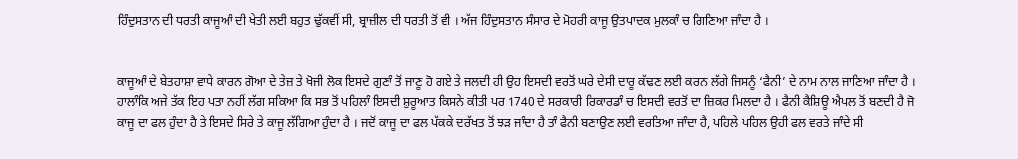ਹਿੰਦੁਸਤਾਨ ਦੀ ਧਰਤੀ ਕਾਜੂਆੰ ਦੀ ਖੇਤੀ ਲਈ ਬਹੁਤ ਢੁੱਕਵੀਂ ਸੀ, ਬ੍ਰਾਜ਼ੀਲ ਦੀ ਧਰਤੀ ਤੋਂ ਵੀ । ਅੱਜ ਹਿੰਦੁਸਤਾਨ ਸੰਸਾਰ ਦੇ ਮੋਹਰੀ ਕਾਜੂ ਉਤਪਾਦਕ ਮੁਲਕਾੰ ਚ ਗਿਣਿਆ ਜਾੰਦਾ ਹੈ ।


ਕਾਜੂਆੰ ਦੇ ਬੇਤਹਾਸ਼ਾ ਵਾਧੇ ਕਾਰਨ ਗੋਆ ਦੇ ਤੇਜ਼ ਤੇ ਖੋਜੀ ਲੋਕ ਇਸਦੇ ਗੁਣਾੰ ਤੋਂ ਜਾਣੂ ਹੋ ਗਏ ਤੇ ਜਲਦੀ ਹੀ ਉਹ ਇਸਦੀ ਵਰਤੋਂ ਘਰੇ ਦੇਸੀ ਦਾਰੂ ਕੱਢਣ ਲਈ ਕਰਨ ਲੱਗੇ ਜਿਸਨੂੰ ‘ਫੈਨੀ’ ਦੇ ਨਾਮ ਨਾਲ ਜਾਣਿਆ ਜਾੰਦਾ ਹੈ । ਹਾਲਾੰਕਿ ਅਜੇ ਤੱਕ ਇਹ ਪਤਾ ਨਹੀਂ ਲੱਗ ਸਕਿਆ ਕਿ ਸਭ ਤੋਂ ਪਹਿਲਾੰ ਇਸਦੀ ਸ਼ੁਰੂਆਤ ਕਿਸਨੇ ਕੀਤੀ ਪਰ 1740 ਦੇ ਸਰਕਾਰੀ ਰਿਕਾਰਡਾੰ ਚ ਇਸਦੀ ਵਰਤੋਂ ਦਾ ਜ਼ਿਕਰ ਮਿਲਦਾ ਹੈ । ਫੈਨੀ ਕੈਸ਼ਿਊ ਐਪਲ ਤੋਂ ਬਣਦੀ ਹੈ ਜੋ ਕਾਜੂ ਦਾ ਫਲ ਹੁੰਦਾ ਹੈ ਤੇ ਇਸਦੇ ਸਿਰੇ ਤੇ ਕਾਜੂ ਲੱਗਿਆ ਹੁੰਦਾ ਹੈ । ਜਦੋਂ ਕਾਜੂ ਦਾ ਫਲ ਪੱਕਕੇ ਦਰੱਖਤ ਤੋਂ ਝੜ ਜਾੰਦਾ ਹੈ ਤਾੰ ਫੈਨੀ ਬਣਾਉਣ ਲਈ ਵਰਤਿਆ ਜਾੰਦਾ ਹੈ, ਪਹਿਲੇ ਪਹਿਲ ਉਹੀ ਫਲ ਵਰਤੇ ਜਾੰਦੇ ਸੀ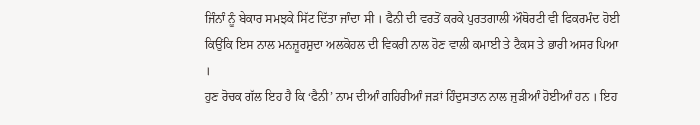ਜਿੰਨਾੰ ਨੂੰ ਬੇਕਾਰ ਸਮਝਕੇ ਸਿੱਟ ਦਿੱਤਾ ਜਾੰਦਾ ਸੀ । ਫੈਨੀ ਦੀ ਵਰਤੋਂ ਕਰਕੇ ਪੁਰਤਗਾਲੀ ਔਥੋਰਟੀ ਵੀ ਫਿਕਰਮੰਦ ਹੋਈ ਕਿਉਂਕਿ ਇਸ ਨਾਲ ਮਨਜ਼ੂਰਸ਼ੁਦਾ ਅਲਕੋਹਲ ਦੀ ਵਿਕਰੀ ਨਾਲ ਹੋਣ ਵਾਲੀ ਕਮਾਈ ਤੇ ਟੈਕਸ ਤੇ ਭਾਰੀ ਅਸਰ ਪਿਆ ।
ਹੁਣ ਰੋਚਕ ਗੱਲ ਇਹ ਹੈ ਕਿ ‘ਫੈਨੀ’ ਨਾਮ ਦੀਆੰ ਗਹਿਰੀਆੰ ਜੜਾਂ ਹਿੰਦੁਸਤਾਨ ਨਾਲ ਜੁੜੀਆੰ ਹੋਈਆੰ ਹਨ । ਇਹ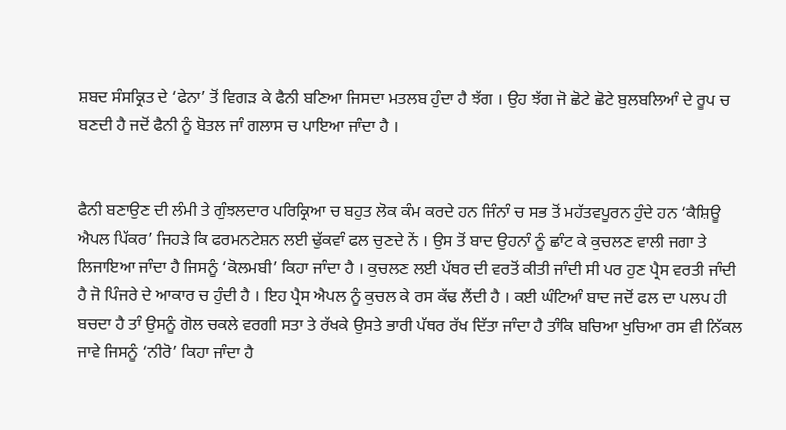ਸ਼ਬਦ ਸੰਸਕ੍ਰਿਤ ਦੇ ‘ਫੇਨਾ’ ਤੋਂ ਵਿਗੜ ਕੇ ਫੈਨੀ ਬਣਿਆ ਜਿਸਦਾ ਮਤਲਬ ਹੁੰਦਾ ਹੈ ਝੱਗ । ਉਹ ਝੱਗ ਜੋ ਛੋਟੇ ਛੋਟੇ ਬੁਲਬਲਿਆੰ ਦੇ ਰੂਪ ਚ ਬਣਦੀ ਹੈ ਜਦੋਂ ਫੈਨੀ ਨੂੰ ਬੋਤਲ ਜਾੰ ਗਲਾਸ ਚ ਪਾਇਆ ਜਾੰਦਾ ਹੈ ।


ਫੈਨੀ ਬਣਾਉਣ ਦੀ ਲੰਮੀ ਤੇ ਗੁੰਝਲਦਾਰ ਪਰਿਕ੍ਰਿਆ ਚ ਬਹੁਤ ਲੋਕ ਕੰਮ ਕਰਦੇ ਹਨ ਜਿੰਨਾੰ ਚ ਸਭ ਤੋਂ ਮਹੱਤਵਪੂਰਨ ਹੁੰਦੇ ਹਨ ‘ਕੈਸ਼ਿਊ ਐਪਲ ਪਿੱਕਰ’ ਜਿਹੜੇ ਕਿ ਫਰਮਨਟੇਸ਼ਨ ਲਈ ਢੁੱਕਵਾੰ ਫਲ ਚੁਣਦੇ ਨੇਂ । ਉਸ ਤੋਂ ਬਾਦ ਉਹਨਾੰ ਨੂੰ ਛਾੰਟ ਕੇ ਕੁਚਲਣ ਵਾਲੀ ਜਗਾ ਤੇ ਲਿਜਾਇਆ ਜਾੰਦਾ ਹੈ ਜਿਸਨੂੰ ‘ਕੋਲਮਬੀ’ ਕਿਹਾ ਜਾੰਦਾ ਹੈ । ਕੁਚਲਣ ਲਈ ਪੱਥਰ ਦੀ ਵਰਤੋਂ ਕੀਤੀ ਜਾੰਦੀ ਸੀ ਪਰ ਹੁਣ ਪ੍ਰੈਸ ਵਰਤੀ ਜਾੰਦੀ ਹੈ ਜੋ ਪਿੰਜਰੇ ਦੇ ਆਕਾਰ ਚ ਹੁੰਦੀ ਹੈ । ਇਹ ਪ੍ਰੈਸ ਐਪਲ ਨੂੰ ਕੁਚਲ ਕੇ ਰਸ ਕੱਢ ਲੈਂਦੀ ਹੈ । ਕਈ ਘੰਟਿਆੰ ਬਾਦ ਜਦੋਂ ਫਲ ਦਾ ਪਲਪ ਹੀ ਬਚਦਾ ਹੈ ਤਾੰ ਉਸਨੂੰ ਗੋਲ ਚਕਲੇ ਵਰਗੀ ਸਤਾ ਤੇ ਰੱਖਕੇ ਉਸਤੇ ਭਾਰੀ ਪੱਥਰ ਰੱਖ ਦਿੱਤਾ ਜਾੰਦਾ ਹੈ ਤਾੰਕਿ ਬਚਿਆ ਖੁਚਿਆ ਰਸ ਵੀ ਨਿੱਕਲ ਜਾਵੇ ਜਿਸਨੂੰ ‘ਨੀਰੋ’ ਕਿਹਾ ਜਾੰਦਾ ਹੈ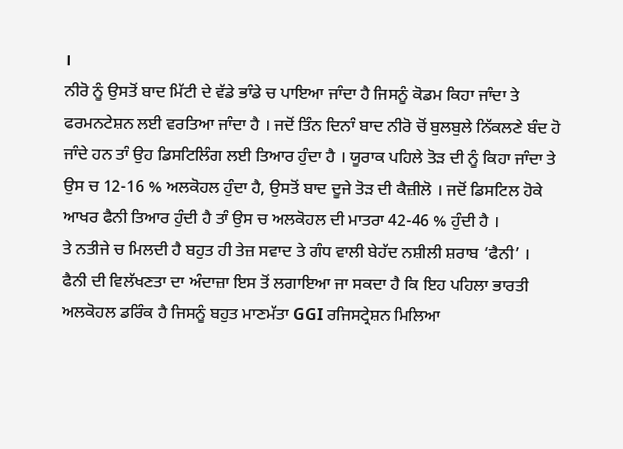।
ਨੀਰੋ ਨੂੰ ਉਸਤੋਂ ਬਾਦ ਮਿੱਟੀ ਦੇ ਵੱਡੇ ਭਾੰਡੇ ਚ ਪਾਇਆ ਜਾੰਦਾ ਹੈ ਜਿਸਨੂੰ ਕੋਡਮ ਕਿਹਾ ਜਾੰਦਾ ਤੇ ਫਰਮਨਟੇਸ਼ਨ ਲਈ ਵਰਤਿਆ ਜਾੰਦਾ ਹੈ । ਜਦੋਂ ਤਿੰਨ ਦਿਨਾੰ ਬਾਦ ਨੀਰੋ ਚੋਂ ਬੁਲਬੁਲੇ ਨਿੱਕਲਣੇ ਬੰਦ ਹੋ ਜਾੰਦੇ ਹਨ ਤਾੰ ਉਹ ਡਿਸਟਿਲਿੰਗ ਲਈ ਤਿਆਰ ਹੁੰਦਾ ਹੈ । ਯੂਰਾਕ ਪਹਿਲੇ ਤੋੜ ਦੀ ਨੂੰ ਕਿਹਾ ਜਾੰਦਾ ਤੇ ਉਸ ਚ 12-16 % ਅਲਕੋਹਲ ਹੁੰਦਾ ਹੈ, ਉਸਤੋਂ ਬਾਦ ਦੂਜੇ ਤੋੜ ਦੀ ਕੈਜ਼ੀਲੋ । ਜਦੋਂ ਡਿਸਟਿਲ ਹੋਕੇ ਆਖਰ ਫੈਨੀ ਤਿਆਰ ਹੁੰਦੀ ਹੈ ਤਾੰ ਉਸ ਚ ਅਲਕੋਹਲ ਦੀ ਮਾਤਰਾ 42-46 % ਹੁੰਦੀ ਹੈ ।
ਤੇ ਨਤੀਜੇ ਚ ਮਿਲਦੀ ਹੈ ਬਹੁਤ ਹੀ ਤੇਜ਼ ਸਵਾਦ ਤੇ ਗੰਧ ਵਾਲੀ ਬੇਹੱਦ ਨਸ਼ੀਲੀ ਸ਼ਰਾਬ ‘ਫੈਨੀ’ ।
ਫੈਨੀ ਦੀ ਵਿਲੱਖਣਤਾ ਦਾ ਅੰਦਾਜ਼ਾ ਇਸ ਤੋਂ ਲਗਾਇਆ ਜਾ ਸਕਦਾ ਹੈ ਕਿ ਇਹ ਪਹਿਲਾ ਭਾਰਤੀ ਅਲਕੋਹਲ ਡਰਿੰਕ ਹੈ ਜਿਸਨੂੰ ਬਹੁਤ ਮਾਣਮੱਤਾ GGI ਰਜਿਸਟ੍ਰੇਸ਼ਨ ਮਿਲਿਆ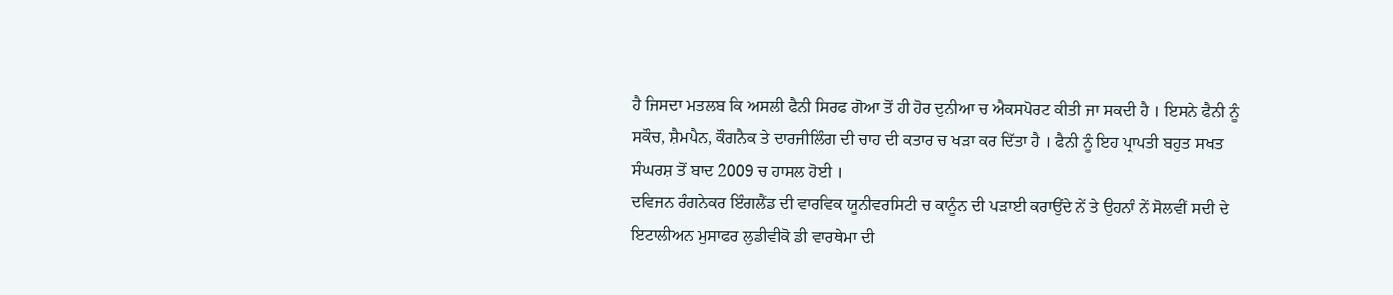ਹੈ ਜਿਸਦਾ ਮਤਲਬ ਕਿ ਅਸਲੀ ਫੈਨੀ ਸਿਰਫ ਗੋਆ ਤੋਂ ਹੀ ਹੋਰ ਦੁਨੀਆ ਚ ਐਕਸਪੋਰਟ ਕੀਤੀ ਜਾ ਸਕਦੀ ਹੈ । ਇਸਨੇ ਫੈਨੀ ਨੂੰ ਸਕੌਚ, ਸ਼ੈਮਪੈਨ, ਕੌਗਨੈਕ ਤੇ ਦਾਰਜੀਲਿੰਗ ਦੀ ਚਾਹ ਦੀ ਕਤਾਰ ਚ ਖੜਾ ਕਰ ਦਿੱਤਾ ਹੈ । ਫੈਨੀ ਨੂੰ ਇਹ ਪ੍ਰਾਪਤੀ ਬਹੁਤ ਸਖਤ ਸੰਘਰਸ਼ ਤੋਂ ਬਾਦ 2009 ਚ ਹਾਸਲ ਹੋਈ ।
ਦਵਿਜਨ ਰੰਗਨੇਕਰ ਇੰਗਲੈਂਡ ਦੀ ਵਾਰਵਿਕ ਯੂਨੀਵਰਸਿਟੀ ਚ ਕਾਨੂੰਨ ਦੀ ਪੜਾਈ ਕਰਾਉਂਦੇ ਨੇਂ ਤੇ ਉਹਨਾੰ ਨੇਂ ਸੋਲਵੀਂ ਸਦੀ ਦੇ ਇਟਾਲੀਅਨ ਮੁਸਾਫਰ ਲੁਡੀਵੀਕੋ ਡੀ ਵਾਰਥੇਮਾ ਦੀ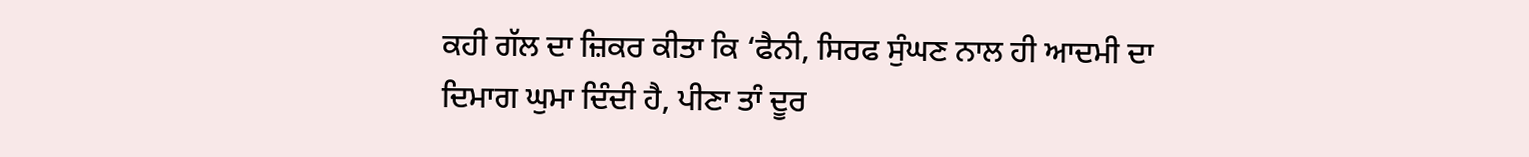ਕਹੀ ਗੱਲ ਦਾ ਜ਼ਿਕਰ ਕੀਤਾ ਕਿ ‘ਫੈਨੀ, ਸਿਰਫ ਸੁੰਘਣ ਨਾਲ ਹੀ ਆਦਮੀ ਦਾ ਦਿਮਾਗ ਘੁਮਾ ਦਿੰਦੀ ਹੈ, ਪੀਣਾ ਤਾੰ ਦੂਰ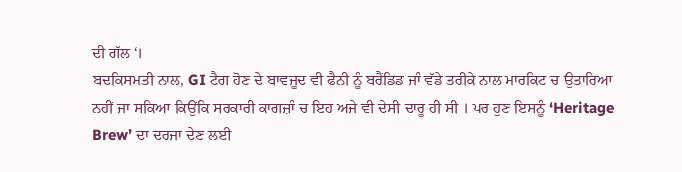ਦੀ ਗੱਲ ‘।
ਬਦਕਿਸਮਤੀ ਨਾਲ, GI ਟੈਗ ਹੋਣ ਦੇ ਬਾਵਜੂਦ ਵੀ ਫੈਨੀ ਨੂੰ ਬਰੈਂਡਿਡ ਜਾੰ ਵੱਡੇ ਤਰੀਕੇ ਨਾਲ ਮਾਰਕਿਟ ਚ ਉਤਾਰਿਆ ਨਹੀਂ ਜਾ ਸਕਿਆ ਕਿਉਂਕਿ ਸਰਕਾਰੀ ਕਾਗਜ਼ਾੰ ਚ ਇਹ ਅਜੇ ਵੀ ਦੇਸੀ ਦਾਰੂ ਹੀ ਸੀ । ਪਰ ਹੁਣ ਇਸਨੂੰ ‘Heritage Brew’ ਦਾ ਦਰਜਾ ਦੇਣ ਲਈ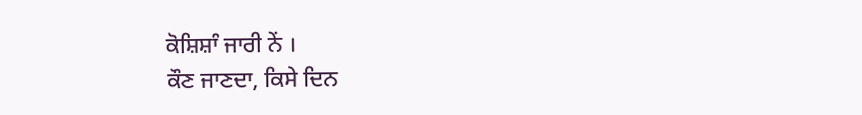ਕੋਸ਼ਿਸ਼ਾੰ ਜਾਰੀ ਨੇਂ ।
ਕੌਣ ਜਾਣਦਾ, ਕਿਸੇ ਦਿਨ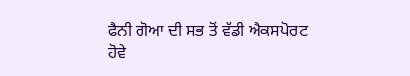ਫੈਨੀ ਗੋਆ ਦੀ ਸਭ ਤੋਂ ਵੱਡੀ ਐਕਸਪੋਰਟ ਹੋਵੇ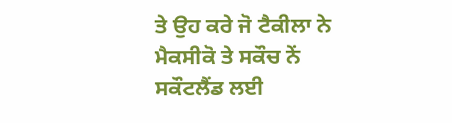ਤੇ ਉਹ ਕਰੇ ਜੋ ਟੈਕੀਲਾ ਨੇ ਮੈਕਸੀਕੋ ਤੇ ਸਕੌਚ ਨੇਂ ਸਕੌਟਲੈਂਡ ਲਈ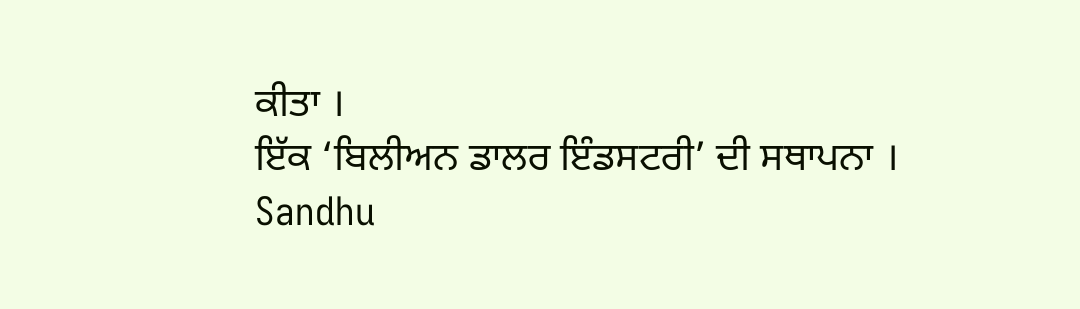ਕੀਤਾ ।
ਇੱਕ ‘ਬਿਲੀਅਨ ਡਾਲਰ ਇੰਡਸਟਰੀ’ ਦੀ ਸਥਾਪਨਾ ।
Sandhu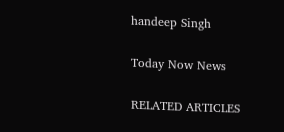handeep Singh

Today Now News

RELATED ARTICLES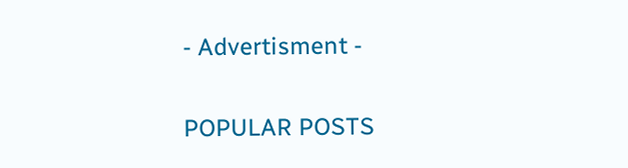- Advertisment -

POPULAR POSTS